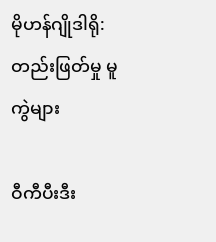မိုဟန်ဂျိုဒါရို: တည်းဖြတ်မှု မူကွဲများ

ဝီကီပီးဒီး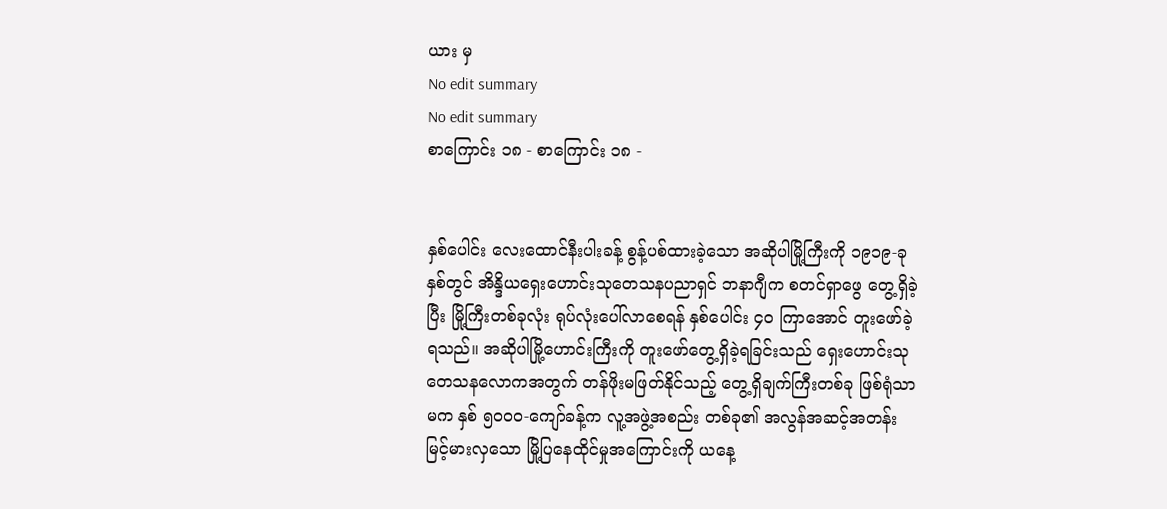ယား မှ
No edit summary
No edit summary
စာကြောင်း ၁၈ - စာကြောင်း ၁၈ -


နှစ်ပေါင်း လေးထောင်နီးပါးခန့် စွန့်ပစ်ထားခဲ့သော အဆိုပါမြို့ကြီးကို ၁၉၁၉-ခုနှစ်တွင် အိန္ဒိယရှေးဟောင်းသုတေသနပညာရှင် ဘနာဂျီက စတင်ရှာဖွေ တွေ့ရှိခဲ့ပြီး မြို့ကြီးတစ်ခုလုံး ရုပ်လုံးပေါ်လာစေရန် နှစ်ပေါင်း ၄၀ ကြာအောင် တူးဖော်ခဲ့ရသည်။ အဆိုပါမြို့ဟောင်းကြီးကို တူးဖော်တွေ့ရှိခဲ့ရခြင်းသည် ရှေးဟောင်းသုတေသနလောကအတွက် တန်ဖိုးမဖြတ်နိုင်သည့် တွေ့ရှိချက်ကြီးတစ်ခု ဖြစ်ရုံသာမက နှစ် ၅၀၀၀-ကျော်ခန့်က လူ့အဖွဲ့အစည်း တစ်ခု၏ အလွန်အဆင့်အတန်း မြင့်မားလှသော မြို့ပြနေထိုင်မှုအကြောင်းကို ယနေ့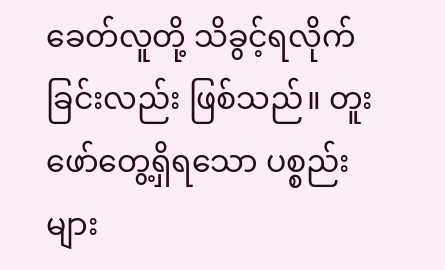ခေတ်လူတို့ သိခွင့်ရလိုက်ခြင်းလည်း ဖြစ်သည်။ တူးဖော်တွေ့ရှိရသော ပစ္စည်းများ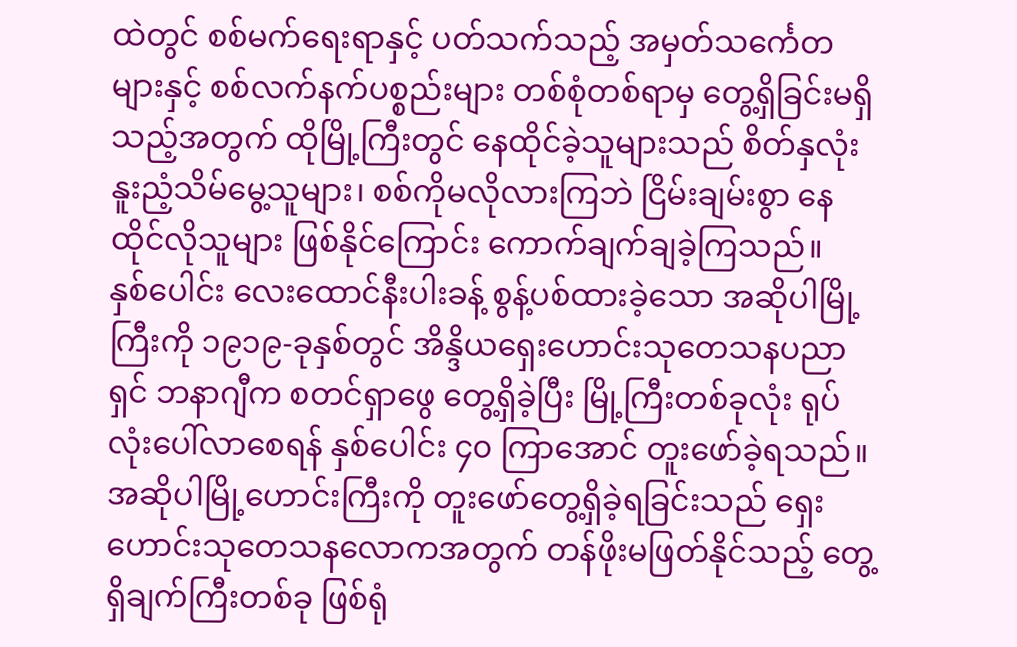ထဲတွင် စစ်မက်ရေးရာနှင့် ပတ်သက်သည့် အမှတ်သင်္ကေတများနှင့် စစ်လက်နက်ပစ္စည်းများ တစ်စုံတစ်ရာမှ တွေ့ရှိခြင်းမရှိသည့်အတွက် ထိုမြို့ကြီးတွင် နေထိုင်ခဲ့သူများသည် စိတ်နှလုံးနူးညံ့သိမ်မွေ့သူများ၊ စစ်ကိုမလိုလားကြဘဲ ငြိမ်းချမ်းစွာ နေထိုင်လိုသူများ ဖြစ်နိုင်ကြောင်း ကောက်ချက်ချခဲ့ကြသည်။
နှစ်ပေါင်း လေးထောင်နီးပါးခန့် စွန့်ပစ်ထားခဲ့သော အဆိုပါမြို့ကြီးကို ၁၉၁၉-ခုနှစ်တွင် အိန္ဒိယရှေးဟောင်းသုတေသနပညာရှင် ဘနာဂျီက စတင်ရှာဖွေ တွေ့ရှိခဲ့ပြီး မြို့ကြီးတစ်ခုလုံး ရုပ်လုံးပေါ်လာစေရန် နှစ်ပေါင်း ၄၀ ကြာအောင် တူးဖော်ခဲ့ရသည်။ အဆိုပါမြို့ဟောင်းကြီးကို တူးဖော်တွေ့ရှိခဲ့ရခြင်းသည် ရှေးဟောင်းသုတေသနလောကအတွက် တန်ဖိုးမဖြတ်နိုင်သည့် တွေ့ရှိချက်ကြီးတစ်ခု ဖြစ်ရုံ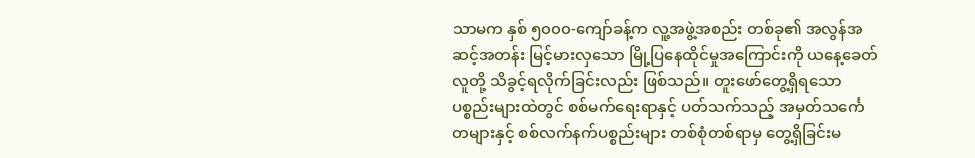သာမက နှစ် ၅၀၀၀-ကျော်ခန့်က လူ့အဖွဲ့အစည်း တစ်ခု၏ အလွန်အဆင့်အတန်း မြင့်မားလှသော မြို့ပြနေထိုင်မှုအကြောင်းကို ယနေ့ခေတ်လူတို့ သိခွင့်ရလိုက်ခြင်းလည်း ဖြစ်သည်။ တူးဖော်တွေ့ရှိရသော ပစ္စည်းများထဲတွင် စစ်မက်ရေးရာနှင့် ပတ်သက်သည့် အမှတ်သင်္ကေတများနှင့် စစ်လက်နက်ပစ္စည်းများ တစ်စုံတစ်ရာမှ တွေ့ရှိခြင်းမ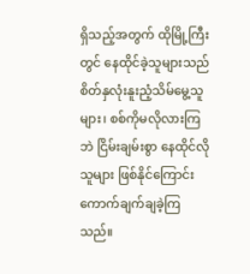ရှိသည့်အတွက် ထိုမြို့ကြီးတွင် နေထိုင်ခဲ့သူများသည် စိတ်နှလုံးနူးညံ့သိမ်မွေ့သူများ၊ စစ်ကိုမလိုလားကြဘဲ ငြိမ်းချမ်းစွာ နေထိုင်လိုသူများ ဖြစ်နိုင်ကြောင်း ကောက်ချက်ချခဲ့ကြသည်။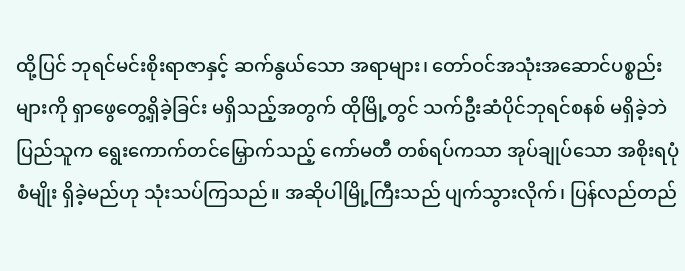ထို့ပြင် ဘုရင်မင်းစိုးရာဇာနှင့် ဆက်နွယ်သော အရာများ၊ တော်ဝင်အသုံးအဆောင်ပစ္စည်းများကို ရှာဖွေတွေ့ရှိခဲ့ခြင်း မရှိသည့်အတွက် ထိုမြို့တွင် သက်ဦးဆံပိုင်ဘုရင်စနစ် မရှိခဲ့ဘဲ ပြည်သူက ရွေးကောက်တင်မြှောက်သည့် ကော်မတီ တစ်ရပ်ကသာ အုပ်ချုပ်သော အစိုးရပုံစံမျိုး ရှိခဲ့မည်ဟု သုံးသပ်ကြသည်။ အဆိုပါမြို့ကြီးသည် ပျက်သွားလိုက်၊ ပြန်လည်တည်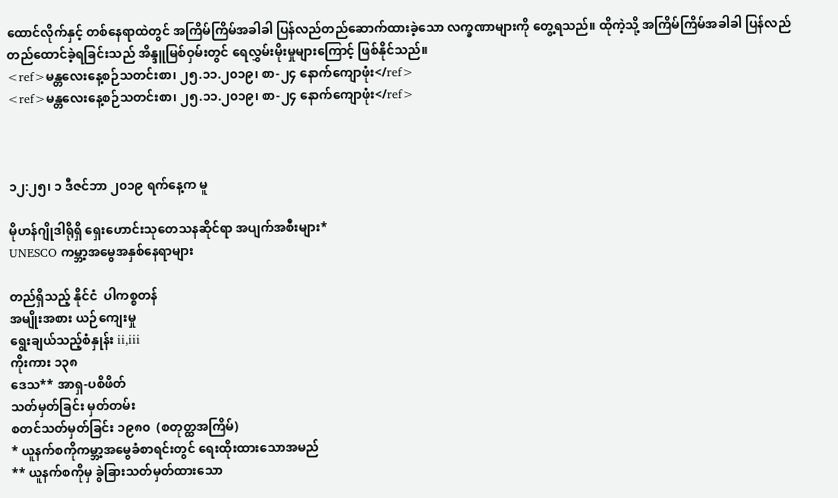ထောင်လိုက်နှင့် တစ်နေရာထဲတွင် အကြိမ်ကြိမ်အခါခါ ပြန်လည်တည်ဆောက်ထားခဲ့သော လက္ခဏာများကို တွေ့ရသည်။ ထိုကဲ့သို့ အကြိမ်ကြိမ်အခါခါ ပြန်လည်တည်ထောင်ခဲ့ရခြင်းသည် အိန္ဒူမြစ်ဝှမ်းတွင် ရေလွှမ်းမိုးမှုများကြောင့် ဖြစ်နိုင်သည်။
<ref>မန္တလေးနေ့စဉ်သတင်းစာ၊ ၂၅.၁၁.၂၀၁၉၊ စာ-၂၄ နောက်ကျောဖုံး</ref>
<ref>မန္တလေးနေ့စဉ်သတင်းစာ၊ ၂၅.၁၁.၂၀၁၉၊ စာ-၂၄ နောက်ကျောဖုံး</ref>



၁၂:၂၅၊ ၁ ဒီဇင်ဘာ ၂၀၁၉ ရက်နေ့က မူ

မိုဟန်ဂျိုဒါရိုရှိ ရှေးဟောင်းသုတေသနဆိုင်ရာ အပျက်အစီးများ*
UNESCO ကမ္ဘာ့အမွေအနှစ်နေရာများ

တည်ရှိသည့် နိုင်ငံ  ပါကစ္စတန်
အမျိုးအစား ယဉ်ကျေးမှု
ရွေးချယ်သည့်စံနှုန်း ii,iii
ကိုးကား ၁၃၈
ဒေသ** အာရှ-ပစိဖိတ်
သတ်မှတ်ခြင်း မှတ်တမ်း
စတင်သတ်မှတ်ခြင်း ၁၉၈၀  (စတုတ္ထအကြိမ်)
* ယူနက်စကိုကမ္ဘာ့အမွေခံစာရင်းတွင် ရေးထိုးထားသောအမည်
** ယူနက်စကိုမှ ခွဲခြားသတ်မှတ်ထားသော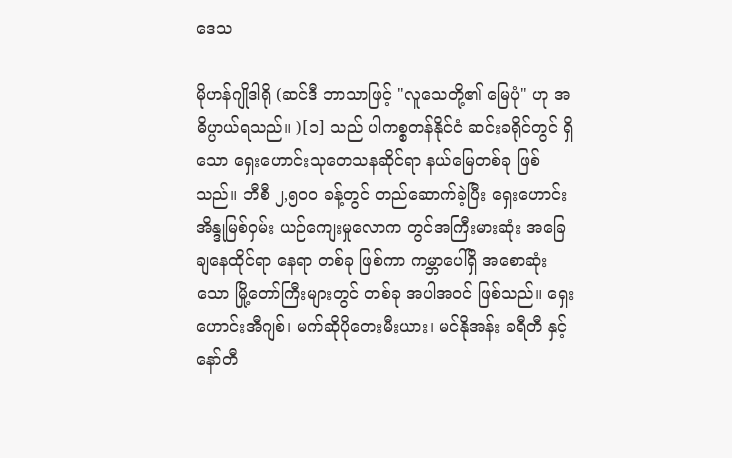ဒေသ

မိုဟန်ဂျိုဒါရို (ဆင်ဒီ ဘာသာဖြင့် "လူသေတို့၏ မြေပုံ" ဟု အဓိပ္ပာယ်ရသည်။ )[၁] သည် ပါကစ္စတန်နိုင်ငံ ဆင်းခရိုင်တွင် ရှိသော ရှေးဟောင်းသုတေသနဆိုင်ရာ နယ်မြေတစ်ခု ဖြစ်သည်။ ဘီစီ ၂,၅၀၀ ခန့်တွင် တည်ဆောက်ခဲ့ပြီး ရှေးဟောင်း အိန္ဒုမြစ်ဝှမ်း ယဉ်ကျေးမှုလောက တွင်အကြီးမားဆုံး အခြေချနေထိုင်ရာ နေရာ တစ်ခု ဖြစ်ကာ ကမ္ဘာပေါ်ရှိ အစောဆုံးသော မြို့တော်ကြီးများတွင် တစ်ခု အပါအဝင် ဖြစ်သည်။ ရှေးဟောင်းအီဂျစ်၊ မက်ဆိုပိုတေးမီးယား၊ မင်နိုအန်း ခရီတီ နှင့် နော်တီ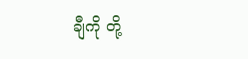ချီကို တို့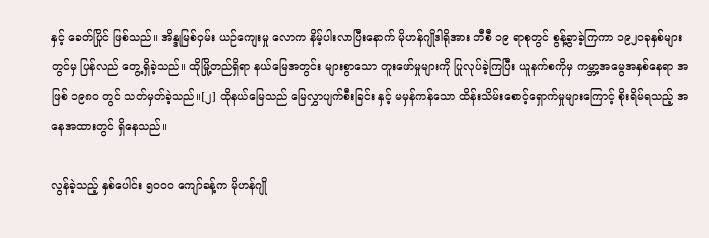နှင့် ခေတ်ပြိုင် ဖြစ်သည်။ အိန္ဒုမြစ်ဝှမ်း ယဉ်ကျေးမှု လောက နိမ့်ပါးလာပြီးနောက် မိုဟန်ဂျိုဒါရိုအား ဘီစီ ၁၉ ရာစုတွင် စွန့်ခွာခဲ့ကြကာ ၁၉၂၀ခုနှစ်များတွင်မှ ပြန်လည် တွေ့ရှိခဲ့သည်။ ထိုမြို့တည်ရှိရာ နယ်မြေအတွင်း များစွာသော တူးဖော်မှုများကို ပြုလုပ်ခဲ့ကြပြီး ယူနက်စကိုမှ ကမ္ဘာ့အမွေအနှစ်နေရာ အဖြစ် ၁၉၈၀ တွင် သတ်မှတ်ခဲ့သည်။[၂] ထိုနယ်မြေသည် မြေလွှာပျက်စီးခြင်း နှင့် မမှန်ကန်သော ထိန်းသိမ်းစောင့်ရှောက်မှုများကြောင့် စိုးရိမ်ရသည့် အနေအထားတွင် ရှိနေသည်။

လွန်ခဲ့သည့် နှစ်ပေါင်း ၅၀၀၀ ကျော်ခန့်က မိုဟန်ဂျို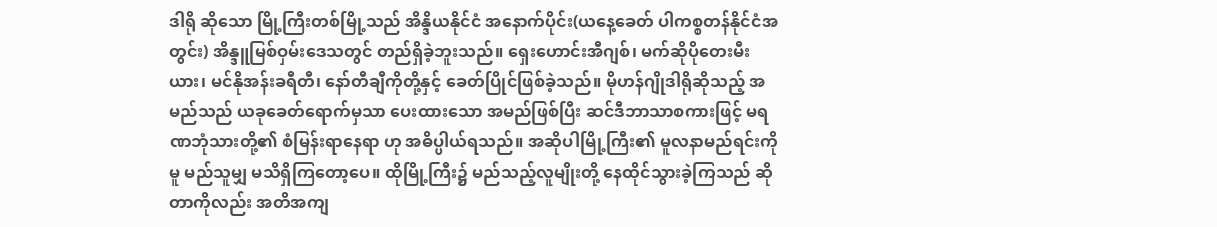ဒါရို ဆိုသော မြို့ကြီးတစ်မြို့သည် အိန္ဒိယနိုင်ငံ အနောက်ပိုင်း(ယနေ့ခေတ် ပါကစ္စတန်နိုင်ငံအတွင်း) အိန္ဒူမြစ်ဝှမ်းဒေသတွင် တည်ရှိခဲ့ဘူးသည်။ ရှေးဟောင်းအီဂျစ်၊ မက်ဆိုပိုတေးမီးယား၊ မင်နိုအန်းခရီတီ၊ နော်တီချီကိုတို့နှင့် ခေတ်ပြိုင်ဖြစ်ခဲ့သည်။ မိုဟန်ဂျိုဒါရိုဆိုသည့် အမည်သည် ယခုခေတ်ရောက်မှသာ ပေးထားသော အမည်ဖြစ်ပြီး ဆင်ဒီဘာသာစကားဖြင့် မရဏဘုံသားတို့၏ စံမြန်းရာနေရာ ဟု အဓိပ္ပါယ်ရသည်။ အဆိုပါမြို့ကြီး၏ မူလနာမည်ရင်းကိုမူ မည်သူမျှ မသိရှိကြတော့ပေ။ ထိုမြို့ကြီး၌ မည်သည့်လူမျိုးတို့ နေထိုင်သွားခဲ့ကြသည် ဆိုတာကိုလည်း အတိအကျ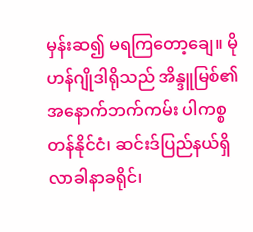မှန်းဆ၍ မရကြတော့ချေ။ မိုဟန်ဂျိုဒါရိုသည် အိန္ဒူမြစ်၏ အနောက်ဘက်ကမ်း ပါကစ္စတန်နိုင်ငံ၊ ဆင်းဒ်ပြည်နယ်ရှိ လာခါနာခရိုင်၊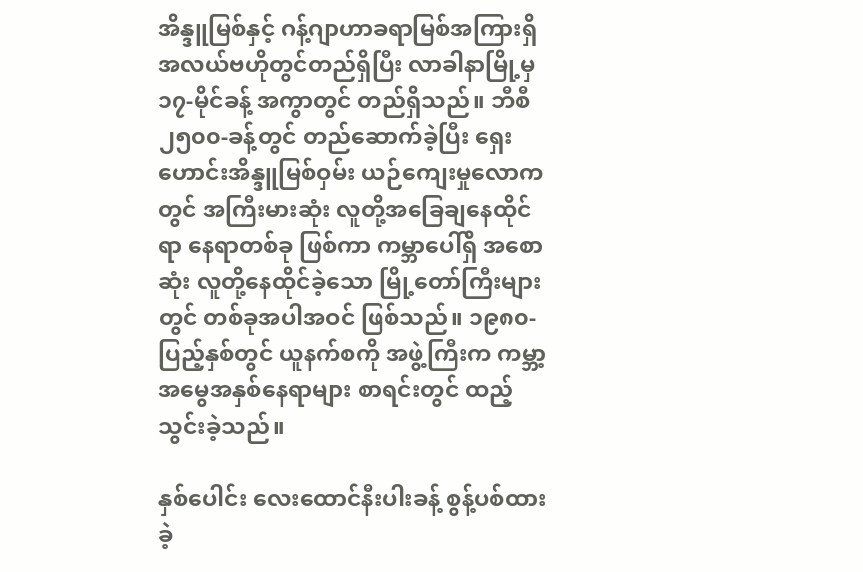အိန္ဒူမြစ်နှင့် ဂန့်ဂျာဟာခရာမြစ်အကြားရှိ အလယ်ဗဟိုတွင်တည်ရှိပြီး လာခါနာမြို့မှ ၁၇-မိုင်ခန့် အကွာတွင် တည်ရှိသည်။ ဘီစီ ၂၅၀၀-ခန့်တွင် တည်ဆောက်ခဲ့ပြီး ရှေးဟောင်းအိန္ဒူမြစ်ဝှမ်း ယဉ်ကျေးမှုလောကတွင် အကြီးမားဆုံး လူတို့အခြေချနေထိုင်ရာ နေရာတစ်ခု ဖြစ်ကာ ကမ္ဘာပေါ်ရှိ အစောဆုံး လူတို့နေထိုင်ခဲ့သော မြို့တော်ကြီးများတွင် တစ်ခုအပါအဝင် ဖြစ်သည်။ ၁၉၈၀-ပြည့်နှစ်တွင် ယူနက်စကို အဖွဲ့ကြီးက ကမ္ဘာ့အမွေအနှစ်နေရာများ စာရင်းတွင် ထည့်သွင်းခဲ့သည်။

နှစ်ပေါင်း လေးထောင်နီးပါးခန့် စွန့်ပစ်ထားခဲ့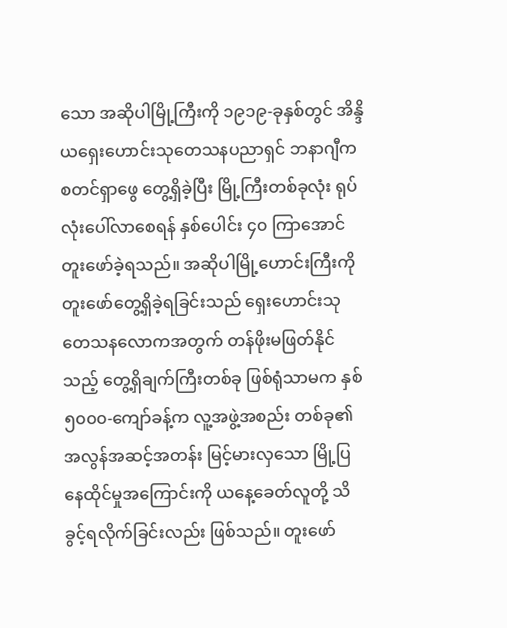သော အဆိုပါမြို့ကြီးကို ၁၉၁၉-ခုနှစ်တွင် အိန္ဒိယရှေးဟောင်းသုတေသနပညာရှင် ဘနာဂျီက စတင်ရှာဖွေ တွေ့ရှိခဲ့ပြီး မြို့ကြီးတစ်ခုလုံး ရုပ်လုံးပေါ်လာစေရန် နှစ်ပေါင်း ၄၀ ကြာအောင် တူးဖော်ခဲ့ရသည်။ အဆိုပါမြို့ဟောင်းကြီးကို တူးဖော်တွေ့ရှိခဲ့ရခြင်းသည် ရှေးဟောင်းသုတေသနလောကအတွက် တန်ဖိုးမဖြတ်နိုင်သည့် တွေ့ရှိချက်ကြီးတစ်ခု ဖြစ်ရုံသာမက နှစ် ၅၀၀၀-ကျော်ခန့်က လူ့အဖွဲ့အစည်း တစ်ခု၏ အလွန်အဆင့်အတန်း မြင့်မားလှသော မြို့ပြနေထိုင်မှုအကြောင်းကို ယနေ့ခေတ်လူတို့ သိခွင့်ရလိုက်ခြင်းလည်း ဖြစ်သည်။ တူးဖော်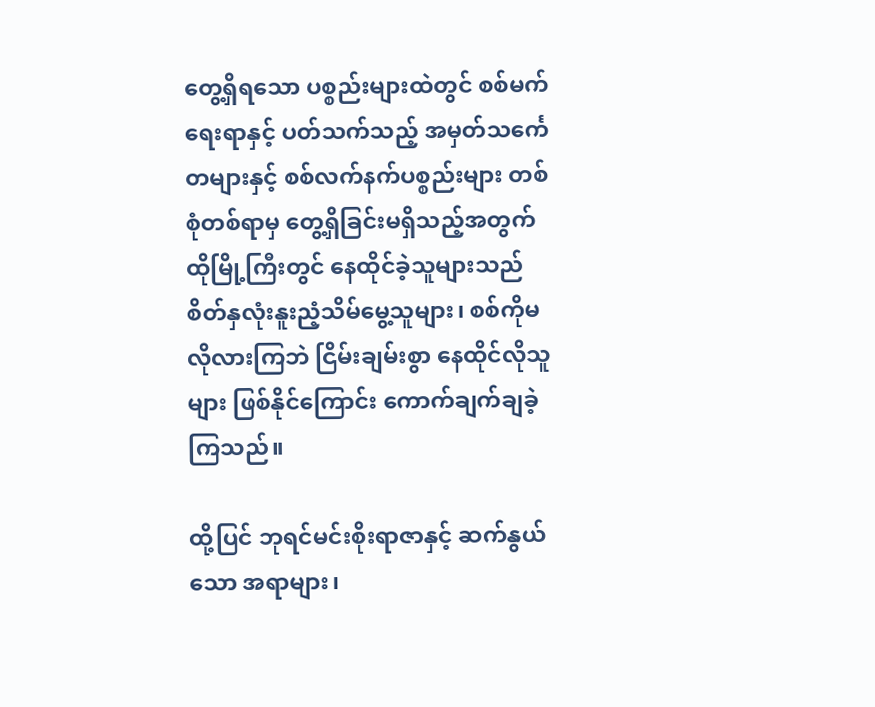တွေ့ရှိရသော ပစ္စည်းများထဲတွင် စစ်မက်ရေးရာနှင့် ပတ်သက်သည့် အမှတ်သင်္ကေတများနှင့် စစ်လက်နက်ပစ္စည်းများ တစ်စုံတစ်ရာမှ တွေ့ရှိခြင်းမရှိသည့်အတွက် ထိုမြို့ကြီးတွင် နေထိုင်ခဲ့သူများသည် စိတ်နှလုံးနူးညံ့သိမ်မွေ့သူများ၊ စစ်ကိုမလိုလားကြဘဲ ငြိမ်းချမ်းစွာ နေထိုင်လိုသူများ ဖြစ်နိုင်ကြောင်း ကောက်ချက်ချခဲ့ကြသည်။

ထို့ပြင် ဘုရင်မင်းစိုးရာဇာနှင့် ဆက်နွယ်သော အရာများ၊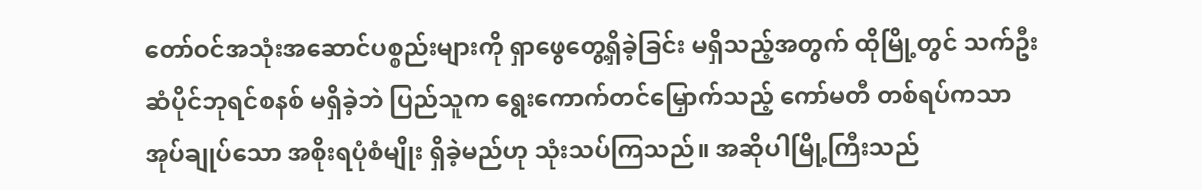တော်ဝင်အသုံးအဆောင်ပစ္စည်းများကို ရှာဖွေတွေ့ရှိခဲ့ခြင်း မရှိသည့်အတွက် ထိုမြို့တွင် သက်ဦးဆံပိုင်ဘုရင်စနစ် မရှိခဲ့ဘဲ ပြည်သူက ရွေးကောက်တင်မြှောက်သည့် ကော်မတီ တစ်ရပ်ကသာ အုပ်ချုပ်သော အစိုးရပုံစံမျိုး ရှိခဲ့မည်ဟု သုံးသပ်ကြသည်။ အဆိုပါမြို့ကြီးသည်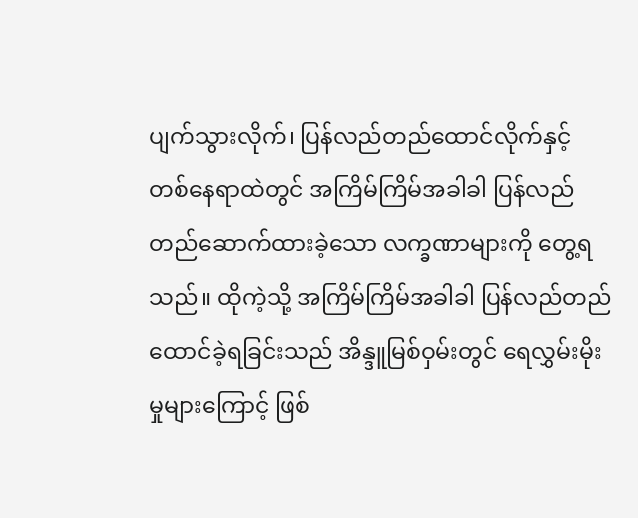ပျက်သွားလိုက်၊ ပြန်လည်တည်ထောင်လိုက်နှင့် တစ်နေရာထဲတွင် အကြိမ်ကြိမ်အခါခါ ပြန်လည်တည်ဆောက်ထားခဲ့သော လက္ခဏာများကို တွေ့ရသည်။ ထိုကဲ့သို့ အကြိမ်ကြိမ်အခါခါ ပြန်လည်တည်ထောင်ခဲ့ရခြင်းသည် အိန္ဒူမြစ်ဝှမ်းတွင် ရေလွှမ်းမိုးမှုများကြောင့် ဖြစ်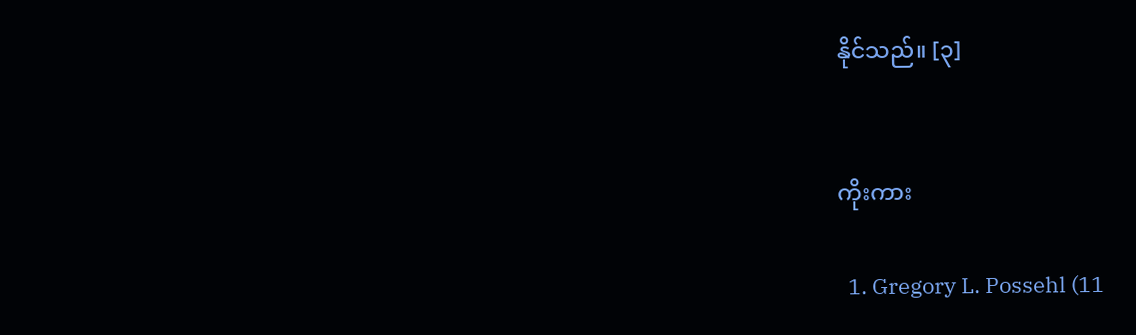နိုင်သည်။ [၃]


ကိုးကား

  1. Gregory L. Possehl (11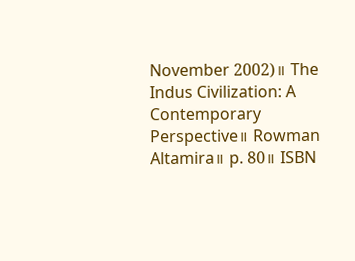November 2002)။ The Indus Civilization: A Contemporary Perspective။ Rowman Altamira။ p. 80။ ISBN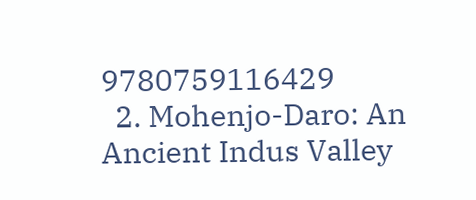9780759116429
  2. Mohenjo-Daro: An Ancient Indus Valley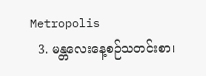Metropolis
  3. မန္တလေးနေ့စဉ်သတင်းစာ၊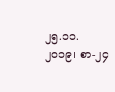၂၅.၁၁.၂၀၁၉၊ စာ-၂၄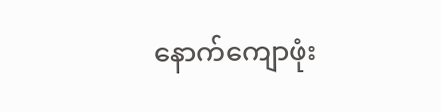နောက်ကျောဖုံး